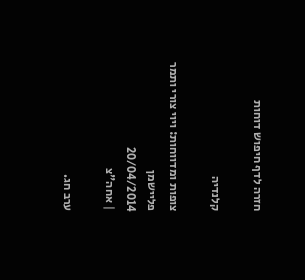חזרה לדף חיפוש דוחות

קלנדיה

צופות ומדווחות: ויוי צורי ותמר פליישמן
20/04/2014
| אחה"צ

ערב חג.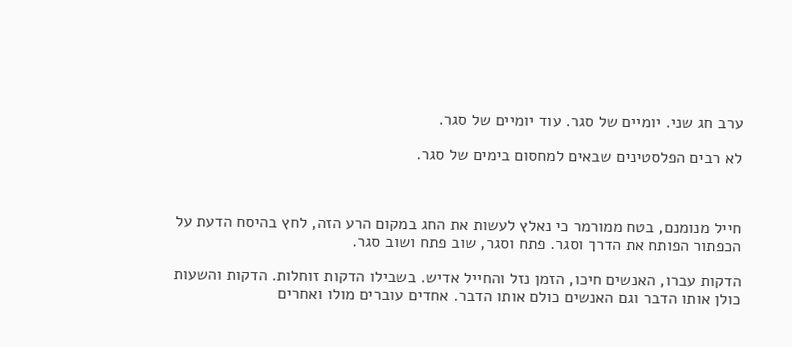ערב חג שני. יומיים של סגר. עוד יומיים של סגר.

לא רבים הפלסטינים שבאים למחסום בימים של סגר.



חייל מנומנם, בטח ממורמר כי נאלץ לעשות את החג במקום הרע הזה, לחץ בהיסח הדעת על הכפתור הפותח את הדרך וסגר. פתח וסגר, שוב פתח ושוב סגר.

הדקות עברו, האנשים חיכו, הזמן נזל והחייל אדיש. בשבילו הדקות זוחלות. הדקות והשעות כולן אותו הדבר וגם האנשים כולם אותו הדבר. אחדים עוברים מולו ואחרים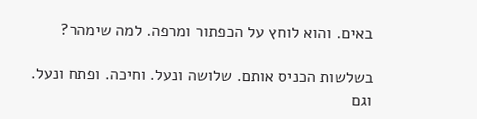באים. והוא לוחץ על הכפתור ומרפה. למה שימהר?

בשלשות הכניס אותם. שלושה ונעל. וחיכה. ופתח ונעל. וגם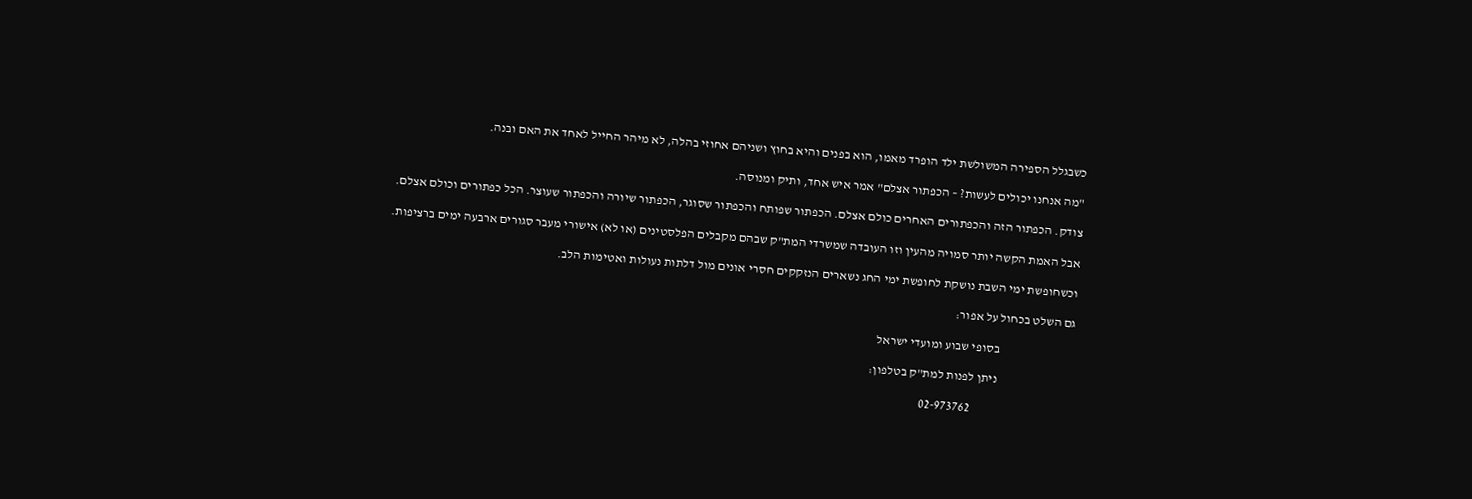כשבגלל הספירה המשולשת ילד הופרד מאמו, הוא בפנים והיא בחוץ ושניהם אחוזי בהלה, לא מיהר החייל לאחד את האם ובנה.

"מה אנחנו יכולים לעשות? – הכפתור אצלם" אמר איש אחד, ותיק ומנוסה.

צודק. הכפתור הזה והכפתורים האחרים כולם אצלם. הכפתור שפותח והכפתור שסוגר, הכפתור שיורה והכפתור שעוצר. הכל כפתורים וכולם אצלם.

אבל האמת הקשה יותר סמויה מהעין וזו העובדה שמשרדי המת"ק שבהם מקבלים הפלסטינים (או לא) אישורי מעבר סגורים ארבעה ימים ברציפות.

וכשחופשת ימי השבת נושקת לחופשת ימי החג נשארים הנזקקים חסרי אונים מול דלתות נעולות ואטימות הלב.

גם השלט בכחול על אפור:

                              בסופי שבוע ומועדי ישראל

                              ניתן לפנות למת"ק בטלפון:

                                        02-973762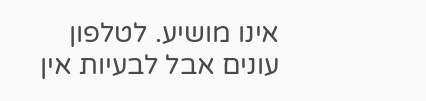אינו מושיע. לטלפון עונים אבל לבעיות אין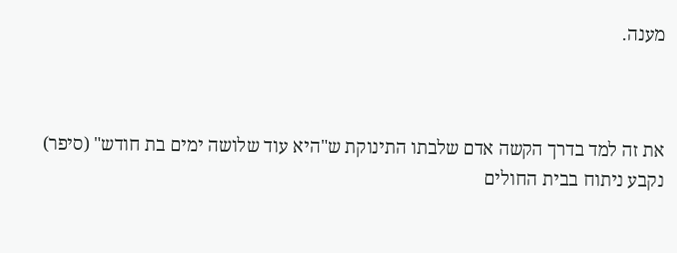מענה.



את זה למד בדרך הקשה אדם שלבתו התינוקת ש"היא עוד שלושה ימים בת חודש" (סיפר) נקבע ניתוח בבית החולים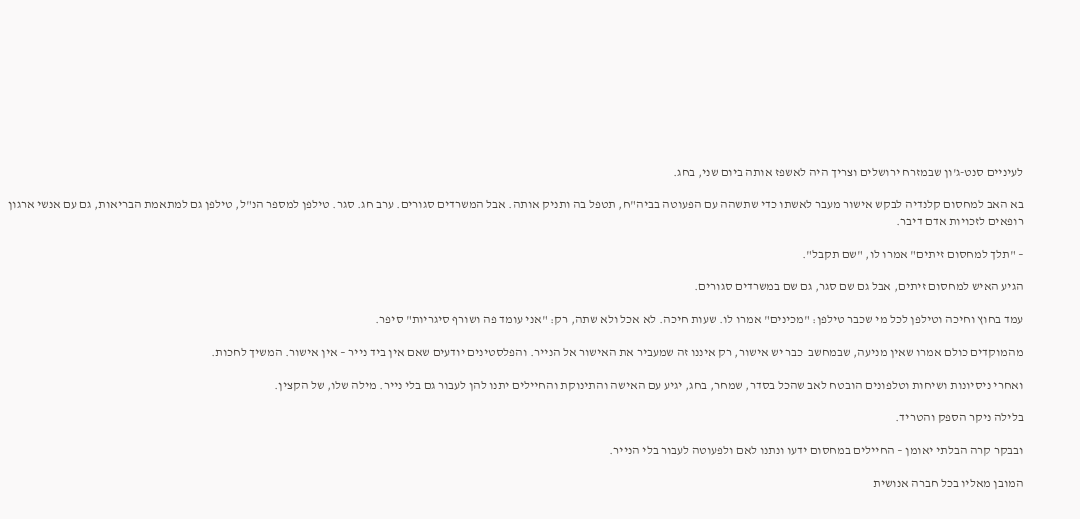לעיניים סנט-ג'ון שבמזרח ירושלים וצריך היה לאשפז אותה ביום שני, בחג.

בא האב למחסום קלנדיה לבקש אישור מעבר לאשתו כדי שתשהה עם הפעוטה בביה"ח, תטפל בה ותניק אותה. אבל המשרדים סגורים. ערב חג. סגר. טילפן למספר הנ"ל, טילפן גם למתאמת הבריאות, גם עם אנשי ארגון רופאים לזכויות אדם דיבר.

– "תלך למחסום זיתים" אמרו לו, "שם תקבל".

הגיע האיש למחסום זיתים, אבל גם שם סגר, גם שם במשרדים סגורים.

עמד בחוץ וחיכה וטילפן לכל מי שכבר טילפן: "מכינים" אמרו לו. שעות חיכה. לא אכל ולא שתה, רק: "אני עומד פה ושורף סיגריות" סיפר.

מהמוקדים כולם אמרו שאין מניעה, שבמחשב  כבר יש אישור, רק איננו זה שמעביר את האישור אל הנייר. והפלסטינים יודעים שאם אין ביד נייר – אין אישור. המשיך לחכות.

ואחרי ניסיונות ושיחות וטלפונים הובטח לאב שהכל בסדר, שמחר, בחג, יגיע עם האישה והתינוקת והחיילים יתנו להן לעבור גם בלי נייר. מילה שלו, של הקצין.

בלילה ניקר הספק והטריד.

ובבקר קרה הבלתי יאומן – החיילים במחסום ידעו ונתנו לאם ולפעוטה לעבור בלי הנייר.

המובן מאליו בכל חברה אנושית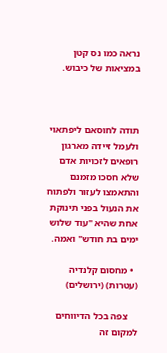נראה כמו נס קטן במציאות של כיבוש.



תודה לחוסאם ליפתאוי ולעמל זיידה מארגון רופאים לזכויות אדם שלא חסכו מזמנם והתאמצו לעזור ולפתוח את הנעול בפני תינוקת אחת שהיא "עוד שלוש ימים בת חודש" ואמה.

  • מחסום קלנדיה (עטרות) (ירושלים)

    צפה בכל הדיווחים למקום זה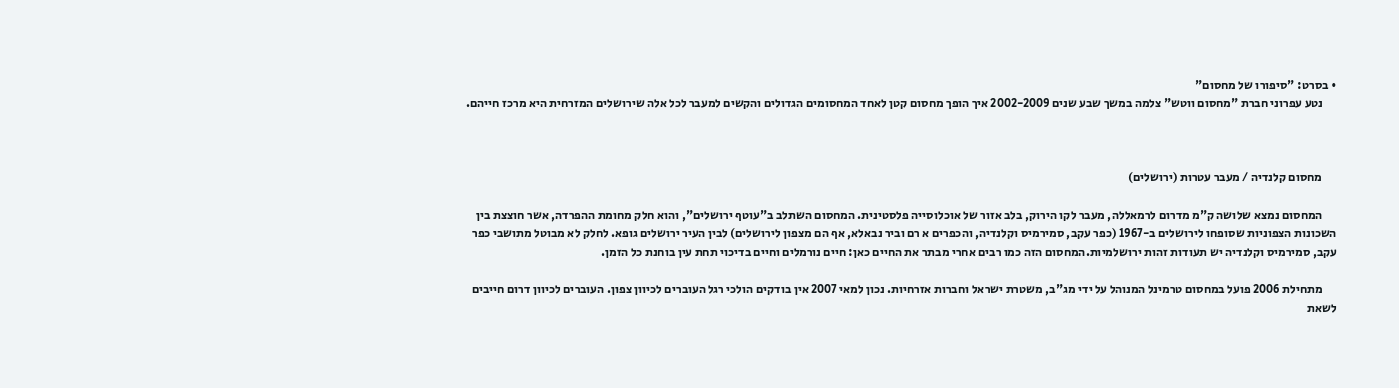• בסרט: "סיפורו של מחסום"
      נטע עפרוני חברת "מחסום ווטש" צלמה במשך שבע שנים 2002-2009 איך הופך מחסום קטן לאחד המחסומים הגדולים והקשים למעבר לכל אלה שירושלים המזרחית היא מרכז חייהם.



      מחסום קלנדיה / מעבר עטרות (ירושלים)

      המחסום נמצא שלושה ק"מ מדרום לרמאללה, מעבר לקו הירוק, בלב אזור של אוכלוסייה פלסטינית. המחסום השתלב ב"עוטף ירושלים", והוא חלק מחומת ההפרדה, אשר חוצצת בין השכונות הצפוניות שסופחו לירושלים ב-1967 (כפר עקב, סמירמיס וקלנדיה, והכפרים א רם וביר נבאלא, אף הם מצפון לירושלים) לבין העיר ירושלים גופא. לחלק לא מבוטל מתושבי כפר עקב, סמירמיס וקלנדיה יש תעודות זהות ירושלמיות.המחסום הזה כמו רבים אחרי מבתר את החיים כאן: חיים נורמלים וחיים בדיכוי תחת עין בוחנת כל הזמן.

      מתחילת 2006 פועל במחסום טרמינל המנוהל על ידי מג"ב, משטרת ישראל וחברות אזרחיות. נכון למאי 2007 אין בודקים הולכי רגל העוברים לכיוון צפון. העוברים לכיוון דרום חייבים לשאת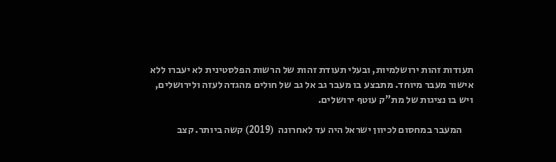תעודות זהות ירושלמיות, ובעלי תעודת זהות של הרשות הפלסטינית לא יעברו ללא אישור מעבר מיוחד. מתבצע בו מעבר גב אל גב של חולים מהגדה לעזה ולירושלים, ויש בו נציגות של מת"ק עוטף ירושלים.

      המעבר במחסום לכיוון ישראל היה עד לאחרונה  (2019) קשה ביותר. קצב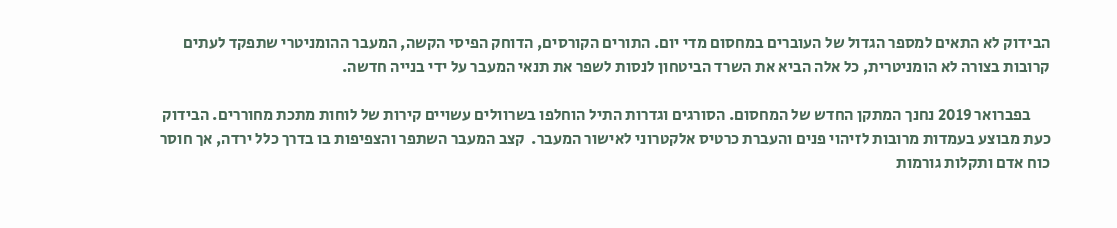הבידוק לא התאים למספר הגדול של העוברים במחסום מדי יום. התורים הקורסים, הדוחק הפיסי הקשה, המעבר ההומניטרי שתפקד לעתים קרובות בצורה לא הומניטרית, כל אלה הביא את השרד הביטחון לנסות לשפר את תנאי המעבר על ידי בנייה חדשה.

      בפברואר 2019 נחנך המתקן החדש של המחסום. הסורגים וגדרות התיל הוחלפו בשרוולים עשויים קירות של לוחות מתכת מחוררים. הבידוק כעת מבוצע בעמדות מרובות לזיהוי פנים והעברת כרטיס אלקטרוני לאישור המעבר.  קצב המעבר השתפר והצפיפות בו בדרך כלל ירדה, אך חוסר כוח אדם ותקלות גורמות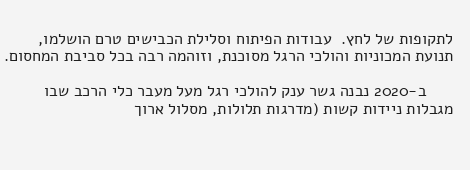לתקופות של לחץ.  עבודות הפיתוח וסלילת הכבישים טרם הושלמו, תנועת המכוניות והולכי הרגל מסוכנת, וזוהמה רבה בכל סביבת המחסום.

      ב-2020 נבנה גשר ענק להולכי רגל מעל מעבר כלי הרכב שבו מגבלות ניידות קשות (מדרגות תלולות, מסלול ארוך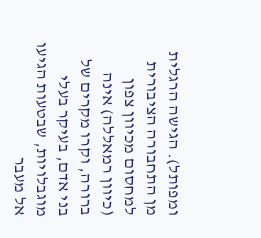ומפותל). הגישה הרגלית מן התחבורה הציבורית למחסום מכיוון צפון (כיוון רמאללה) אינה ברורה, וקרו מקרים של בני אדם, בעיקר בעלי מוגבלויות, שבטעות הגיעו אל מעבר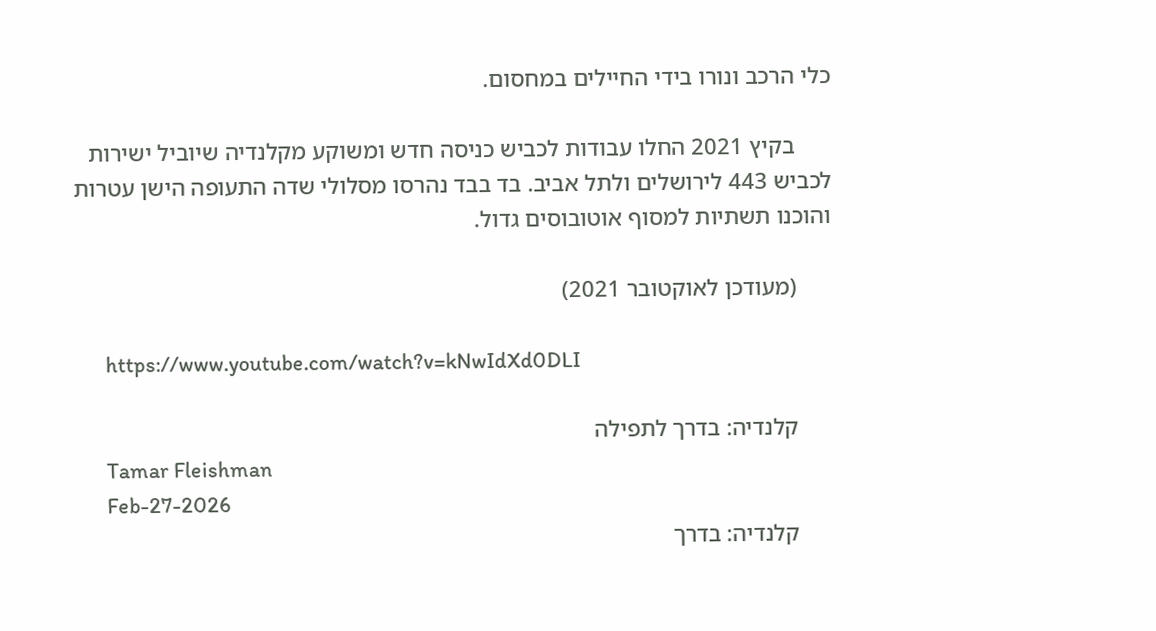כלי הרכב ונורו בידי החיילים במחסום.

      בקיץ 2021 החלו עבודות לכביש כניסה חדש ומשוקע מקלנדיה שיוביל ישירות לכביש 443 לירושלים ולתל אביב. בד בבד נהרסו מסלולי שדה התעופה הישן עטרות והוכנו תשתיות למסוף אוטובוסים גדול.

      (מעודכן לאוקטובר 2021)

      https://www.youtube.com/watch?v=kNwIdXd0DLI

      קלנדיה: בדרך לתפילה
      Tamar Fleishman
      Feb-27-2026
      קלנדיה: בדרך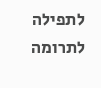לתפילה
לתרומה